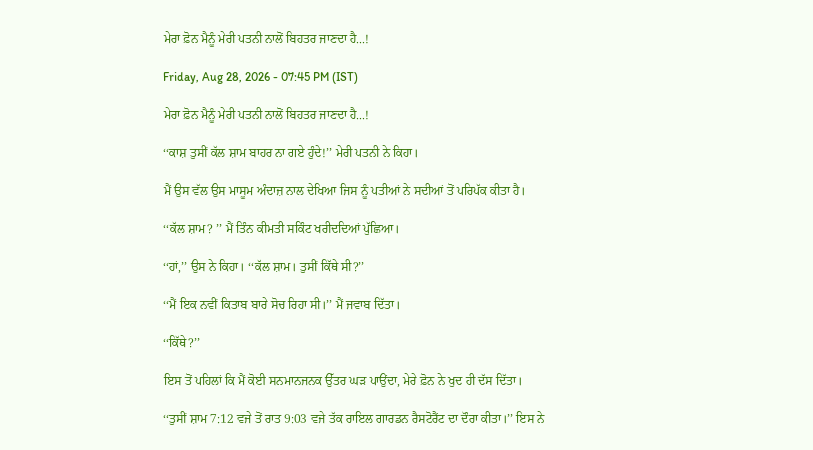ਮੇਰਾ ਫ਼ੋਨ ਮੈਨੂੰ ਮੇਰੀ ਪਤਨੀ ਨਾਲੋਂ ਬਿਹਤਰ ਜਾਣਦਾ ਹੈ...!

Friday, Aug 28, 2026 - 07:45 PM (IST)

ਮੇਰਾ ਫ਼ੋਨ ਮੈਨੂੰ ਮੇਰੀ ਪਤਨੀ ਨਾਲੋਂ ਬਿਹਤਰ ਜਾਣਦਾ ਹੈ...!

‘‘ਕਾਸ਼ ਤੁਸੀਂ ਕੱਲ ਸ਼ਾਮ ਬਾਹਰ ਨਾ ਗਏ ਹੁੰਦੇ!’’ ਮੇਰੀ ਪਤਨੀ ਨੇ ਕਿਹਾ।

ਮੈਂ ਉਸ ਵੱਲ ਉਸ ਮਾਸੂਮ ਅੰਦਾਜ਼ ਨਾਲ ਦੇਖਿਆ ਜਿਸ ਨੂੰ ਪਤੀਆਂ ਨੇ ਸਦੀਆਂ ਤੋਂ ਪਰਿਪੱਕ ਕੀਤਾ ਹੈ।

‘‘ਕੱਲ ਸ਼ਾਮ? ’’ ਮੈਂ ਤਿੰਨ ਕੀਮਤੀ ਸਕਿੰਟ ਖਰੀਦਦਿਆਂ ਪੁੱਛਿਆ।

‘‘ਹਾਂ,’’ ਉਸ ਨੇ ਕਿਹਾ। ‘‘ਕੱਲ ਸ਼ਾਮ। ਤੁਸੀਂ ਕਿੱਥੇ ਸੀ?’’

‘‘ਮੈਂ ਇਕ ਨਵੀਂ ਕਿਤਾਬ ਬਾਰੇ ਸੋਚ ਰਿਹਾ ਸੀ।’’ ਮੈਂ ਜਵਾਬ ਦਿੱਤਾ।

‘‘ਕਿੱਥੇ?’’

ਇਸ ਤੋਂ ਪਹਿਲਾਂ ਕਿ ਮੈਂ ਕੋਈ ਸਨਮਾਨਜਨਕ ਉੱਤਰ ਘੜ ਪਾਉਂਦਾ, ਮੇਰੇ ਫ਼ੋਨ ਨੇ ਖੁਦ ਹੀ ਦੱਸ ਦਿੱਤਾ।

‘‘ਤੁਸੀਂ ਸ਼ਾਮ 7:12 ਵਜੇ ਤੋਂ ਰਾਤ 9:03 ਵਜੇ ਤੱਕ ਰਾਇਲ ਗਾਰਡਨ ਰੈਸਟੋਰੈਂਟ ਦਾ ਦੌਰਾ ਕੀਤਾ।’’ ਇਸ ਨੇ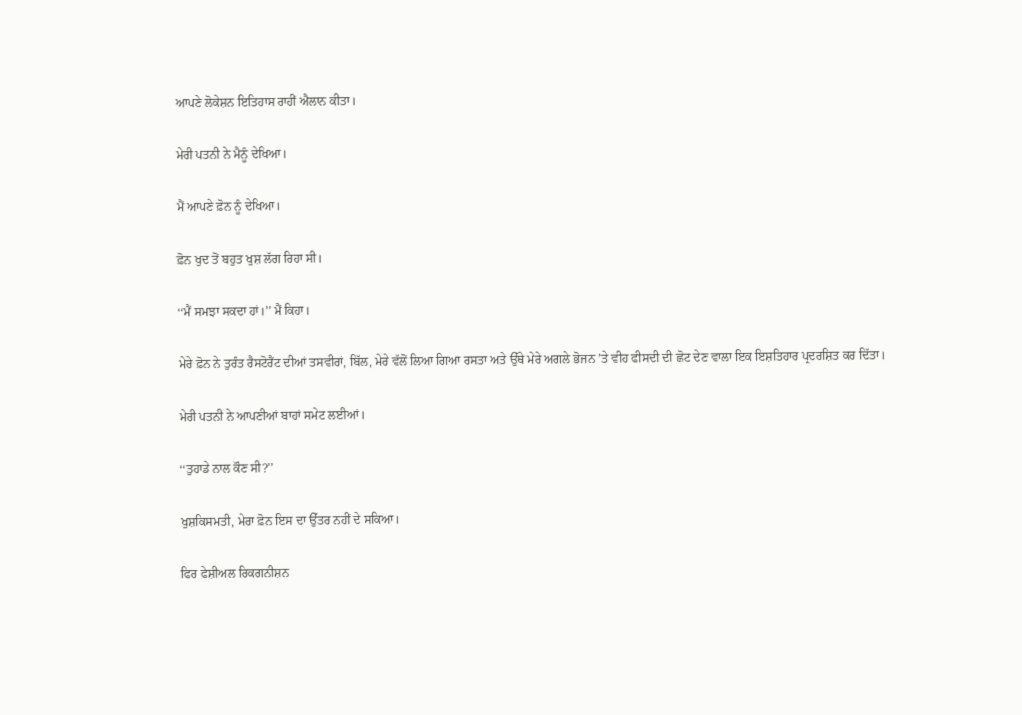ਆਪਣੇ ਲੋਕੇਸ਼ਨ ਇਤਿਹਾਸ ਰਾਹੀਂ ਐਲਾਨ ਕੀਤਾ।

ਮੇਰੀ ਪਤਨੀ ਨੇ ਮੈਨੂੰ ਦੇਖਿਆ।

ਮੈਂ ਆਪਣੇ ਫ਼ੋਨ ਨੂੰ ਦੇਖਿਆ।

ਫ਼ੋਨ ਖੁਦ ਤੋਂ ਬਹੁਤ ਖੁਸ਼ ਲੱਗ ਰਿਹਾ ਸੀ।

‘‘ਮੈਂ ਸਮਝਾ ਸਕਦਾ ਹਾਂ।’’ ਮੈਂ ਕਿਹਾ।

ਮੇਰੇ ਫ਼ੋਨ ਨੇ ਤੁਰੰਤ ਰੈਸਟੋਰੈਂਟ ਦੀਆਂ ਤਸਵੀਰਾਂ, ਬਿੱਲ, ਮੇਰੇ ਵੱਲੋਂ ਲਿਆ ਗਿਆ ਰਸਤਾ ਅਤੇ ਉੱਥੇ ਮੇਰੇ ਅਗਲੇ ਭੋਜਨ ’ਤੇ ਵੀਹ ਫੀਸਦੀ ਦੀ ਛੋਟ ਦੇਣ ਵਾਲਾ ਇਕ ਇਸ਼ਤਿਹਾਰ ਪ੍ਰਦਰਸ਼ਿਤ ਕਰ ਦਿੱਤਾ।

ਮੇਰੀ ਪਤਨੀ ਨੇ ਆਪਣੀਆਂ ਬਾਹਾਂ ਸਮੇਟ ਲਈਆਂ।

‘‘ਤੁਹਾਡੇ ਨਾਲ ਕੌਣ ਸੀ?’’

ਖੁਸ਼ਕਿਸਮਤੀ, ਮੇਰਾ ਫ਼ੋਨ ਇਸ ਦਾ ਉੱਤਰ ਨਹੀਂ ਦੇ ਸਕਿਆ।

ਫਿਰ ਫੇਸ਼ੀਅਲ ਰਿਕਗਨੀਸ਼ਨ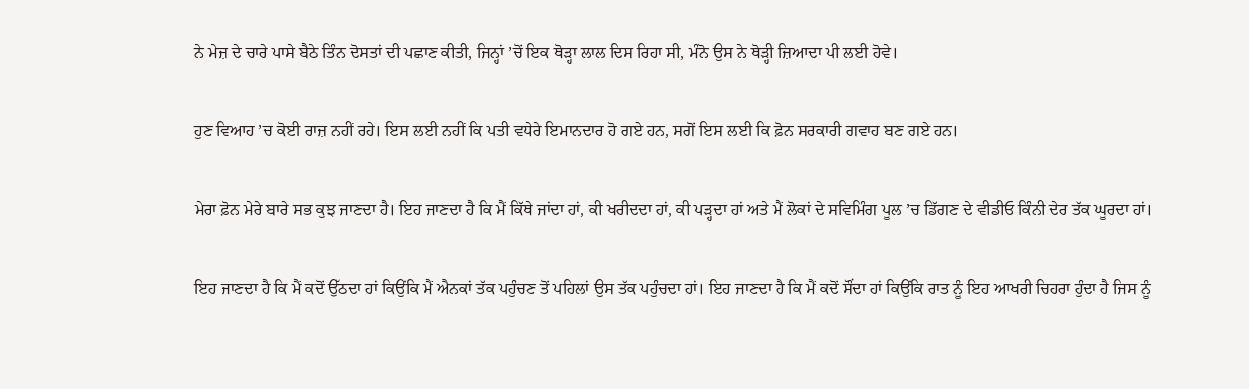ਨੇ ਮੇਜ਼ ਦੇ ਚਾਰੇ ਪਾਸੇ ਬੈਠੇ ਤਿੰਨ ਦੋਸਤਾਂ ਦੀ ਪਛਾਣ ਕੀਤੀ, ਜਿਨ੍ਹਾਂ ’ਚੋਂ ਇਕ ਥੋੜ੍ਹਾ ਲਾਲ ਦਿਸ ਰਿਹਾ ਸੀ, ਮੰਨੋ ਉਸ ਨੇ ਥੋੜ੍ਹੀ ਜ਼ਿਆਦਾ ਪੀ ਲਈ ਹੋਵੇ।

ਹੁਣ ਵਿਆਹ ’ਚ ਕੋਈ ਰਾਜ਼ ਨਹੀਂ ਰਹੇ। ਇਸ ਲਈ ਨਹੀਂ ਕਿ ਪਤੀ ਵਧੇਰੇ ਇਮਾਨਦਾਰ ਹੋ ਗਏ ਹਨ, ਸਗੋਂ ਇਸ ਲਈ ਕਿ ਫ਼ੋਨ ਸਰਕਾਰੀ ਗਵਾਹ ਬਣ ਗਏ ਹਨ।

ਮੇਰਾ ਫ਼ੋਨ ਮੇਰੇ ਬਾਰੇ ਸਭ ਕੁਝ ਜਾਣਦਾ ਹੈ। ਇਹ ਜਾਣਦਾ ਹੈ ਕਿ ਮੈਂ ਕਿੱਥੇ ਜਾਂਦਾ ਹਾਂ, ਕੀ ਖਰੀਦਦਾ ਹਾਂ, ਕੀ ਪੜ੍ਹਦਾ ਹਾਂ ਅਤੇ ਮੈਂ ਲੋਕਾਂ ਦੇ ਸਵਿਮਿੰਗ ਪੂਲ ’ਚ ਡਿੱਗਣ ਦੇ ਵੀਡੀਓ ਕਿੰਨੀ ਦੇਰ ਤੱਕ ਘੂਰਦਾ ਹਾਂ।

ਇਹ ਜਾਣਦਾ ਹੈ ਕਿ ਮੈਂ ਕਦੋਂ ਉੱਠਦਾ ਹਾਂ ਕਿਉਂਕਿ ਮੈਂ ਐਨਕਾਂ ਤੱਕ ਪਹੁੰਚਣ ਤੋਂ ਪਹਿਲਾਂ ਉਸ ਤੱਕ ਪਹੁੰਚਦਾ ਹਾਂ। ਇਹ ਜਾਣਦਾ ਹੈ ਕਿ ਮੈਂ ਕਦੋਂ ਸੌਂਦਾ ਹਾਂ ਕਿਉਂਕਿ ਰਾਤ ਨੂੰ ਇਹ ਆਖਰੀ ਚਿਹਰਾ ਹੁੰਦਾ ਹੈ ਜਿਸ ਨੂੰ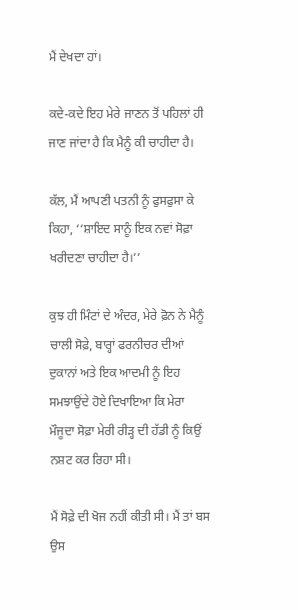ਮੈਂ ਦੇਖਦਾ ਹਾਂ।

ਕਦੇ-ਕਦੇ ਇਹ ਮੇਰੇ ਜਾਣਨ ਤੋਂ ਪਹਿਲਾਂ ਹੀ ਜਾਣ ਜਾਂਦਾ ਹੈ ਕਿ ਮੈਨੂੰ ਕੀ ਚਾਹੀਦਾ ਹੈ।

ਕੱਲ, ਮੈਂ ਆਪਣੀ ਪਤਨੀ ਨੂੰ ਫੁਸਫੁਸਾ ਕੇ ਕਿਹਾ, ‘‘ਸ਼ਾਇਦ ਸਾਨੂੰ ਇਕ ਨਵਾਂ ਸੋਫ਼ਾ ਖਰੀਦਣਾ ਚਾਹੀਦਾ ਹੈ।’’

ਕੁਝ ਹੀ ਮਿੰਟਾਂ ਦੇ ਅੰਦਰ, ਮੇਰੇ ਫ਼ੋਨ ਨੇ ਮੈਨੂੰ ਚਾਲੀ ਸੋਫ਼ੇ, ਬਾਰ੍ਹਾਂ ਫਰਨੀਚਰ ਦੀਆਂ ਦੁਕਾਨਾਂ ਅਤੇ ਇਕ ਆਦਮੀ ਨੂੰ ਇਹ ਸਮਝਾਉਂਦੇ ਹੋਏ ਦਿਖਾਇਆ ਕਿ ਮੇਰਾ ਮੌਜੂਦਾ ਸੋਫ਼ਾ ਮੇਰੀ ਰੀੜ੍ਹ ਦੀ ਹੱਡੀ ਨੂੰ ਕਿਉਂ ਨਸ਼ਟ ਕਰ ਰਿਹਾ ਸੀ।

ਮੈਂ ਸੋਫ਼ੇ ਦੀ ਖੋਜ ਨਹੀਂ ਕੀਤੀ ਸੀ। ਮੈਂ ਤਾਂ ਬਸ ਉਸ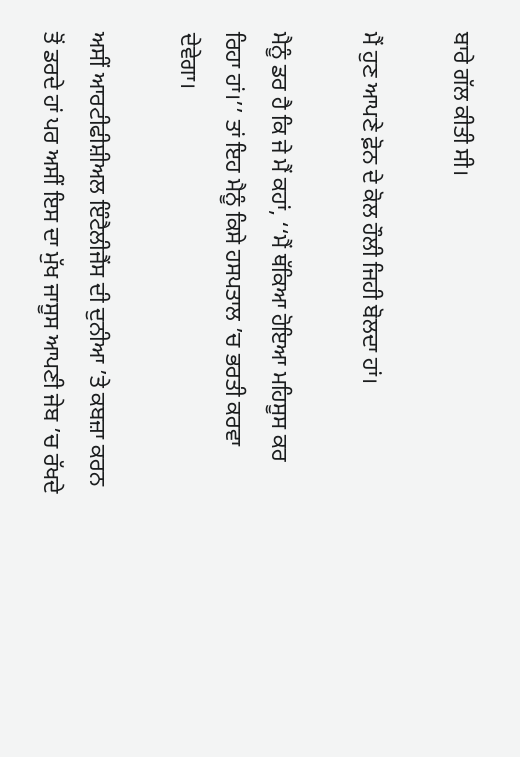ਬਾਰੇ ਗੱਲ ਕੀਤੀ ਸੀ।

ਮੈਂ ਹੁਣ ਆਪਣੇ ਫ਼ੋਨ ਦੇ ਕੋਲ ਹੌਲੀ ਜਿਹੀ ਬੋਲਦਾ ਹਾਂ।

ਮੈਨੂੰ ਡਰ ਹੈ ਕਿ ਜੇ ਮੈਂ ਕਹਾਂ, ‘‘ਮੈਂ ਥੱਕਿਆ ਹੋਇਆ ਮਹਿਸੂਸ ਕਰ ਰਿਹਾ ਹਾਂ।’’ ਤਾਂ ਇਹ ਮੈਨੂੰ ਕਿਸੇ ਹਸਪਤਾਲ ’ਚ ਭਰਤੀ ਕਰਵਾ ਦੇਵੇਗਾ।

ਅਸੀਂ ਆਰਟੀਫੀਸ਼ੀਅਲ ਇੰਟੈਲੀਜੈਂਸ ਦੀ ਦੁਨੀਆ ’ਤੇ ਕਬਜ਼ਾ ਕਰਨ ਤੋਂ ਡਰਦੇ ਹਾਂ ਪਰ ਅਸੀਂ ਇਸ ਦਾ ਮੁੱਖ ਜਾਸੂਸ ਆਪਣੀ ਜੇਬ ’ਚ ਰੱਖਦੇ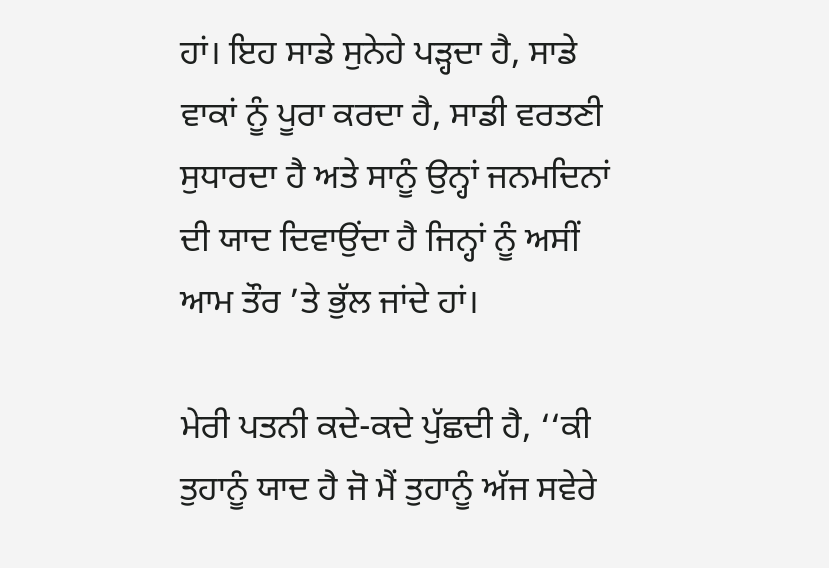ਹਾਂ। ਇਹ ਸਾਡੇ ਸੁਨੇਹੇ ਪੜ੍ਹਦਾ ਹੈ, ਸਾਡੇ ਵਾਕਾਂ ਨੂੰ ਪੂਰਾ ਕਰਦਾ ਹੈ, ਸਾਡੀ ਵਰਤਣੀ ਸੁਧਾਰਦਾ ਹੈ ਅਤੇ ਸਾਨੂੰ ਉਨ੍ਹਾਂ ਜਨਮਦਿਨਾਂ ਦੀ ਯਾਦ ਦਿਵਾਉਂਦਾ ਹੈ ਜਿਨ੍ਹਾਂ ਨੂੰ ਅਸੀਂ ਆਮ ਤੌਰ ’ਤੇ ਭੁੱਲ ਜਾਂਦੇ ਹਾਂ।

ਮੇਰੀ ਪਤਨੀ ਕਦੇ-ਕਦੇ ਪੁੱਛਦੀ ਹੈ, ‘‘ਕੀ ਤੁਹਾਨੂੰ ਯਾਦ ਹੈ ਜੋ ਮੈਂ ਤੁਹਾਨੂੰ ਅੱਜ ਸਵੇਰੇ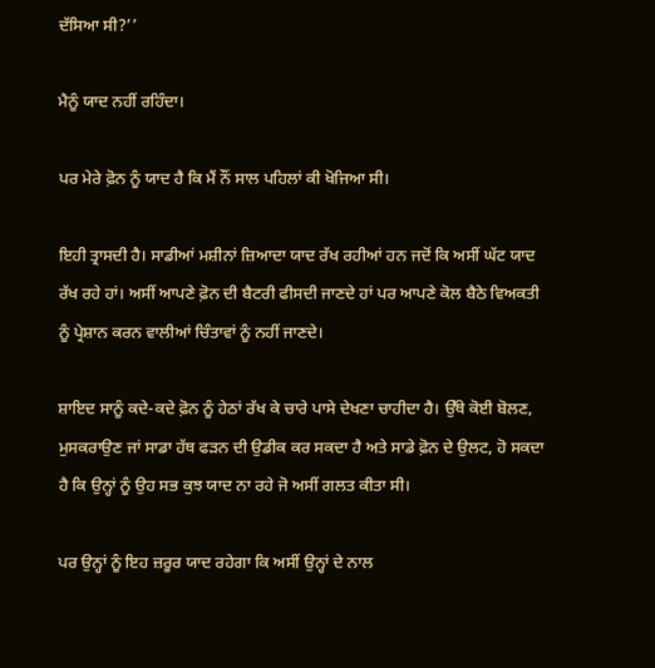ਦੱਸਿਆ ਸੀ?’’

ਮੈਨੂੰ ਯਾਦ ਨਹੀਂ ਰਹਿੰਦਾ।

ਪਰ ਮੇਰੇ ਫ਼ੋਨ ਨੂੰ ਯਾਦ ਹੈ ਕਿ ਮੈਂ ਨੌਂ ਸਾਲ ਪਹਿਲਾਂ ਕੀ ਖੋਜਿਆ ਸੀ।

ਇਹੀ ਤ੍ਰਾਸਦੀ ਹੈ। ਸਾਡੀਆਂ ਮਸ਼ੀਨਾਂ ਜ਼ਿਆਦਾ ਯਾਦ ਰੱਖ ਰਹੀਆਂ ਹਨ ਜਦੋਂ ਕਿ ਅਸੀਂ ਘੱਟ ਯਾਦ ਰੱਖ ਰਹੇ ਹਾਂ। ਅਸੀਂ ਆਪਣੇ ਫ਼ੋਨ ਦੀ ਬੈਟਰੀ ਫੀਸਦੀ ਜਾਣਦੇ ਹਾਂ ਪਰ ਆਪਣੇ ਕੋਲ ਬੈਠੇ ਵਿਅਕਤੀ ਨੂੰ ਪ੍ਰੇਸ਼ਾਨ ਕਰਨ ਵਾਲੀਆਂ ਚਿੰਤਾਵਾਂ ਨੂੰ ਨਹੀਂ ਜਾਣਦੇ।

ਸ਼ਾਇਦ ਸਾਨੂੰ ਕਦੇ-ਕਦੇ ਫ਼ੋਨ ਨੂੰ ਹੇਠਾਂ ਰੱਖ ਕੇ ਚਾਰੇ ਪਾਸੇ ਦੇਖਣਾ ਚਾਹੀਦਾ ਹੈ। ਉੱਥੇ ਕੋਈ ਬੋਲਣ, ਮੁਸਕਰਾਉਣ ਜਾਂ ਸਾਡਾ ਹੱਥ ਫੜਨ ਦੀ ਉਡੀਕ ਕਰ ਸਕਦਾ ਹੈ ਅਤੇ ਸਾਡੇ ਫ਼ੋਨ ਦੇ ਉਲਟ, ਹੋ ਸਕਦਾ ਹੈ ਕਿ ਉਨ੍ਹਾਂ ਨੂੰ ਉਹ ਸਭ ਕੁਝ ਯਾਦ ਨਾ ਰਹੇ ਜੋ ਅਸੀਂ ਗਲਤ ਕੀਤਾ ਸੀ।

ਪਰ ਉਨ੍ਹਾਂ ਨੂੰ ਇਹ ਜ਼ਰੂਰ ਯਾਦ ਰਹੇਗਾ ਕਿ ਅਸੀਂ ਉਨ੍ਹਾਂ ਦੇ ਨਾਲ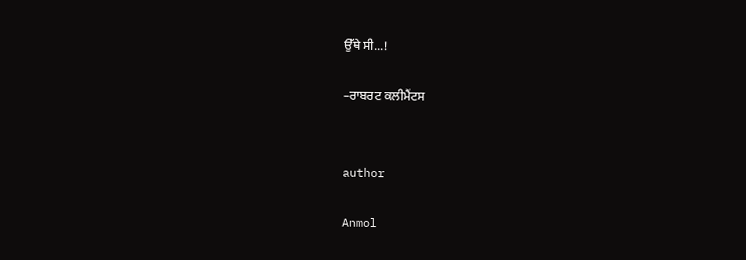ਉੱਥੇ ਸੀ...!

–ਰਾਬਰਟ ਕਲੀਮੈਂਟਸ


author

Anmol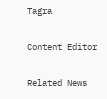Tagra

Content Editor

Related News